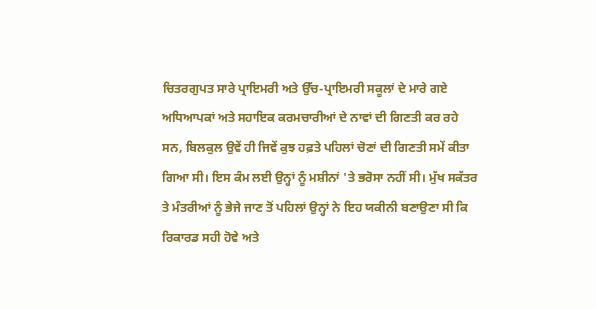ਚਿਤਰਗੁਪਤ ਸਾਰੇ ਪ੍ਰਾਇਮਰੀ ਅਤੇ ਉੱਚ-ਪ੍ਰਾਇਮਰੀ ਸਕੂਲਾਂ ਦੇ ਮਾਰੇ ਗਏ ਅਧਿਆਪਕਾਂ ਅਤੇ ਸਹਾਇਕ ਕਰਮਚਾਰੀਆਂ ਦੇ ਨਾਵਾਂ ਦੀ ਗਿਣਤੀ ਕਰ ਰਹੇ ਸਨ, ਬਿਲਕੁਲ ਉਵੇਂ ਹੀ ਜਿਵੇਂ ਕੁਝ ਹਫ਼ਤੇ ਪਹਿਲਾਂ ਚੋਣਾਂ ਦੀ ਗਿਣਤੀ ਸਮੇਂ ਕੀਤਾ ਗਿਆ ਸੀ। ਇਸ ਕੰਮ ਲਈ ਉਨ੍ਹਾਂ ਨੂੰ ਮਸ਼ੀਨਾਂ 'ਤੇ ਭਰੋਸਾ ਨਹੀਂ ਸੀ। ਮੁੱਖ ਸਕੱਤਰ ਤੇ ਮੰਤਰੀਆਂ ਨੂੰ ਭੇਜੇ ਜਾਣ ਤੋਂ ਪਹਿਲਾਂ ਉਨ੍ਹਾਂ ਨੇ ਇਹ ਯਕੀਨੀ ਬਣਾਉਣਾ ਸੀ ਕਿ ਰਿਕਾਰਡ ਸਹੀ ਹੋਵੇ ਅਤੇ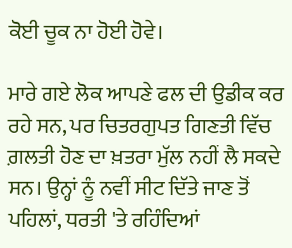ਕੋਈ ਚੂਕ ਨਾ ਹੋਈ ਹੋਵੇ।

ਮਾਰੇ ਗਏ ਲੋਕ ਆਪਣੇ ਫਲ ਦੀ ਉਡੀਕ ਕਰ ਰਹੇ ਸਨ, ਪਰ ਚਿਤਰਗੁਪਤ ਗਿਣਤੀ ਵਿੱਚ ਗ਼ਲਤੀ ਹੋਣ ਦਾ ਖ਼ਤਰਾ ਮੁੱਲ ਨਹੀਂ ਲੈ ਸਕਦੇ ਸਨ। ਉਨ੍ਹਾਂ ਨੂੰ ਨਵੀਂ ਸੀਟ ਦਿੱਤੇ ਜਾਣ ਤੋਂ ਪਹਿਲਾਂ, ਧਰਤੀ 'ਤੇ ਰਹਿੰਦਿਆਂ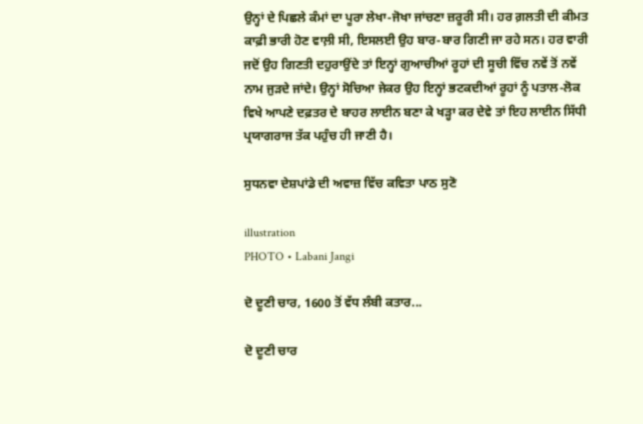ਉਨ੍ਹਾਂ ਦੇ ਪਿਛਲੇ ਕੰਮਾਂ ਦਾ ਪੂਰਾ ਲੇਖਾ-ਜੋਖਾ ਜਾਂਚਣਾ ਜ਼ਰੂਰੀ ਸੀ। ਹਰ ਗ਼ਲਤੀ ਦੀ ਕੀਮਤ ਕਾਫ਼ੀ ਭਾਰੀ ਹੋਣ ਵਾਲ਼ੀ ਸੀ, ਇਸਲਈ ਉਹ ਬਾਰ-ਬਾਰ ਗਿਣੀ ਜਾ ਰਹੇ ਸਨ। ਹਰ ਵਾਰੀ ਜਦੋਂ ਉਹ ਗਿਣਤੀ ਦਹੁਰਾਉਂਦੇ ਤਾਂ ਇਨ੍ਹਾਂ ਗੁਆਚੀਆਂ ਰੂਹਾਂ ਦੀ ਸੂਚੀ ਵਿੱਚ ਨਵੇਂ ਤੋਂ ਨਵੇਂ ਨਾਮ ਜੁੜਦੇ ਜਾਂਦੇ। ਉਨ੍ਹਾਂ ਸੋਚਿਆ ਜੇਕਰ ਉਹ ਇਨ੍ਹਾਂ ਭਟਕਦੀਆਂ ਰੂਹਾਂ ਨੂੰ ਪਤਾਲ-ਲੋਕ ਵਿਖੇ ਆਪਣੇ ਦਫ਼ਤਰ ਦੇ ਬਾਹਰ ਲਾਈਨ ਬਣਾ ਕੇ ਖੜ੍ਹਾ ਕਰ ਦੇਵੇ ਤਾਂ ਇਹ ਲਾਈਨ ਸਿੱਧੀ ਪ੍ਰਯਾਗਰਾਜ ਤੱਕ ਪਹੁੰਚ ਹੀ ਜਾਣੀ ਹੈ।

ਸੁਧਨਵਾ ਦੇਸ਼ਪਾਂਡੇ ਦੀ ਅਵਾਜ਼ ਵਿੱਚ ਕਵਿਤਾ ਪਾਠ ਸੁਣੋ

illustration
PHOTO • Labani Jangi

ਦੋ ਦੂਣੀ ਚਾਰ, 1600 ਤੋਂ ਵੱਧ ਲੰਬੀ ਕਤਾਰ...

ਦੋ ਦੂਣੀ ਚਾਰ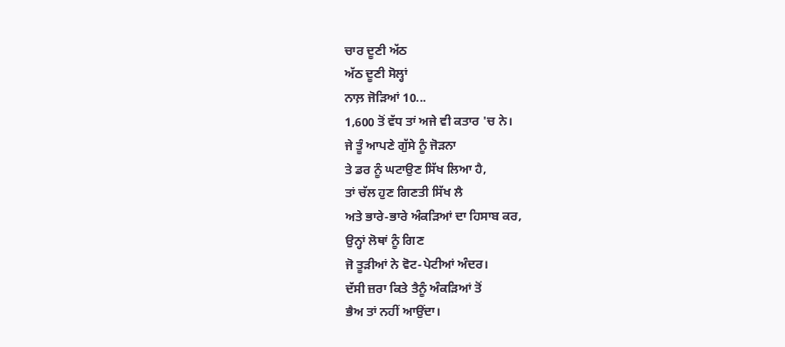ਚਾਰ ਦੂਣੀ ਅੱਠ
ਅੱਠ ਦੂਣੀ ਸੋਲ੍ਹਾਂ
ਨਾਲ਼ ਜੋੜਿਆਂ 10...
1,600 ਤੋਂ ਵੱਧ ਤਾਂ ਅਜੇ ਵੀ ਕਤਾਰ 'ਚ ਨੇ।
ਜੇ ਤੂੰ ਆਪਣੇ ਗੁੱਸੇ ਨੂੰ ਜੋੜਨਾ
ਤੇ ਡਰ ਨੂੰ ਘਟਾਉਣ ਸਿੱਖ ਲਿਆ ਹੈ,
ਤਾਂ ਚੱਲ ਹੁਣ ਗਿਣਤੀ ਸਿੱਖ ਲੈ
ਅਤੇ ਭਾਰੇ-ਭਾਰੇ ਅੰਕੜਿਆਂ ਦਾ ਹਿਸਾਬ ਕਰ,
ਉਨ੍ਹਾਂ ਲੋਥਾਂ ਨੂੰ ਗਿਣ
ਜੋ ਤੂੜੀਆਂ ਨੇ ਵੋਟ-ਪੇਟੀਆਂ ਅੰਦਰ।
ਦੱਸੀ ਜ਼ਰਾ ਕਿਤੇ ਤੈਨੂੰ ਅੰਕੜਿਆਂ ਤੋਂ
ਭੈਅ ਤਾਂ ਨਹੀਂ ਆਉਂਦਾ।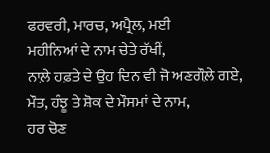ਫਰਵਰੀ, ਮਾਰਚ, ਅਪ੍ਰੈਲ, ਮਈ
ਮਹੀਨਿਆਂ ਦੇ ਨਾਮ ਚੇਤੇ ਰੱਖੀਂ,
ਨਾਲ਼ੇ ਹਫ਼ਤੇ ਦੇ ਉਹ ਦਿਨ ਵੀ ਜੋ ਅਣਗੌਲ਼ੇ ਗਏ,
ਮੌਤ, ਹੰਝੂ ਤੇ ਸ਼ੋਕ ਦੇ ਮੌਸਮਾਂ ਦੇ ਨਾਮ,
ਹਰ ਚੋਣ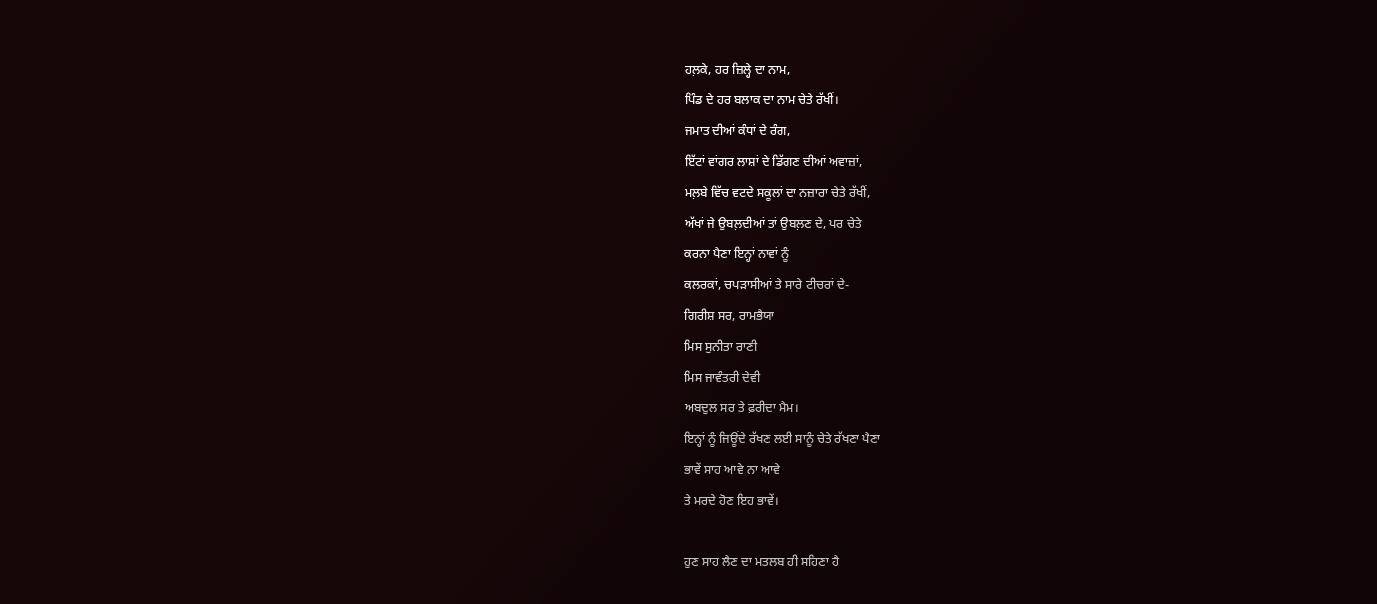ਹਲ਼ਕੇ, ਹਰ ਜ਼ਿਲ੍ਹੇ ਦਾ ਨਾਮ,
ਪਿੰਡ ਦੇ ਹਰ ਬਲਾਕ ਦਾ ਨਾਮ ਚੇਤੇ ਰੱਖੀਂ।
ਜਮਾਤ ਦੀਆਂ ਕੰਧਾਂ ਦੇ ਰੰਗ,
ਇੱਟਾਂ ਵਾਂਗਰ ਲਾਸ਼ਾਂ ਦੇ ਡਿੱਗਣ ਦੀਆਂ ਅਵਾਜ਼ਾਂ,
ਮਲ਼ਬੇ ਵਿੱਚ ਵਟਦੇ ਸਕੂਲਾਂ ਦਾ ਨਜ਼ਾਰਾ ਚੇਤੇ ਰੱਖੀਂ,
ਅੱਖਾਂ ਜੇ ਉਬਲ਼ਦੀਆਂ ਤਾਂ ਉਬਲ਼ਣ ਦੇ, ਪਰ ਚੇਤੇ
ਕਰਨਾ ਪੈਣਾ ਇਨ੍ਹਾਂ ਨਾਵਾਂ ਨੂੰ
ਕਲਰਕਾਂ, ਚਪੜਾਸੀਆਂ ਤੇ ਸਾਰੇ ਟੀਚਰਾਂ ਦੇ-
ਗਿਰੀਸ਼ ਸਰ, ਰਾਮਭੈਯਾ
ਮਿਸ ਸੁਨੀਤਾ ਰਾਣੀ
ਮਿਸ ਜਾਵੰਤਰੀ ਦੇਵੀ
ਅਬਦੁਲ ਸਰ ਤੇ ਫ਼ਰੀਦਾ ਮੈਮ।
ਇਨ੍ਹਾਂ ਨੂੰ ਜਿਊਂਦੇ ਰੱਖਣ ਲਈ ਸਾਨੂੰ ਚੇਤੇ ਰੱਖਣਾ ਪੈਣਾ
ਭਾਵੇਂ ਸਾਹ ਆਵੇ ਨਾ ਆਵੇ
ਤੇ ਮਰਦੇ ਹੋਣ ਇਹ ਭਾਵੇਂ।

ਹੁਣ ਸਾਹ ਲੈਣ ਦਾ ਮਤਲਬ ਹੀ ਸਹਿਣਾ ਹੈ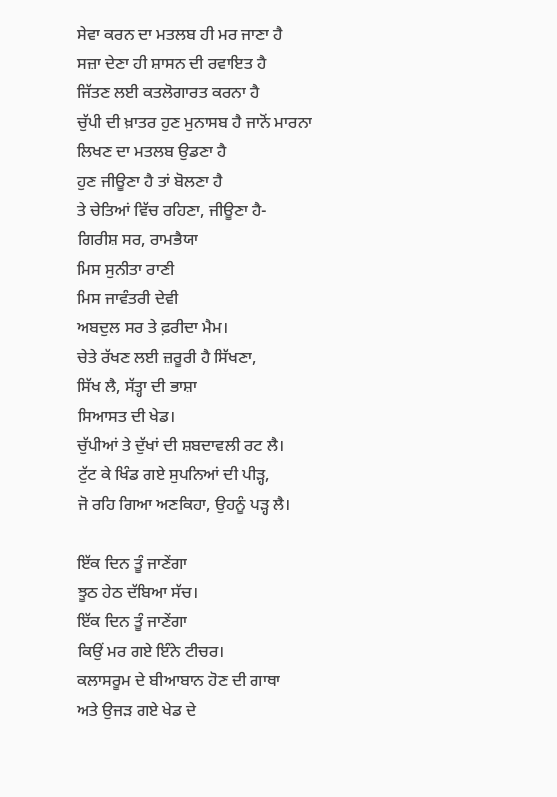ਸੇਵਾ ਕਰਨ ਦਾ ਮਤਲਬ ਹੀ ਮਰ ਜਾਣਾ ਹੈ
ਸਜ਼ਾ ਦੇਣਾ ਹੀ ਸ਼ਾਸਨ ਦੀ ਰਵਾਇਤ ਹੈ
ਜਿੱਤਣ ਲਈ ਕਤਲੋਗਾਰਤ ਕਰਨਾ ਹੈ
ਚੁੱਪੀ ਦੀ ਖ਼ਾਤਰ ਹੁਣ ਮੁਨਾਸਬ ਹੈ ਜਾਨੋਂ ਮਾਰਨਾ
ਲਿਖਣ ਦਾ ਮਤਲਬ ਉਡਣਾ ਹੈ
ਹੁਣ ਜੀਊਣਾ ਹੈ ਤਾਂ ਬੋਲਣਾ ਹੈ
ਤੇ ਚੇਤਿਆਂ ਵਿੱਚ ਰਹਿਣਾ, ਜੀਊਣਾ ਹੈ-
ਗਿਰੀਸ਼ ਸਰ, ਰਾਮਭੈਯਾ
ਮਿਸ ਸੁਨੀਤਾ ਰਾਣੀ
ਮਿਸ ਜਾਵੰਤਰੀ ਦੇਵੀ
ਅਬਦੁਲ ਸਰ ਤੇ ਫ਼ਰੀਦਾ ਮੈਮ।
ਚੇਤੇ ਰੱਖਣ ਲਈ ਜ਼ਰੂਰੀ ਹੈ ਸਿੱਖਣਾ,
ਸਿੱਖ ਲੈ, ਸੱਤ੍ਹਾ ਦੀ ਭਾਸ਼ਾ
ਸਿਆਸਤ ਦੀ ਖੇਡ।
ਚੁੱਪੀਆਂ ਤੇ ਦੁੱਖਾਂ ਦੀ ਸ਼ਬਦਾਵਲੀ ਰਟ ਲੈ।
ਟੁੱਟ ਕੇ ਖਿੰਡ ਗਏ ਸੁਪਨਿਆਂ ਦੀ ਪੀੜ੍ਹ,
ਜੋ ਰਹਿ ਗਿਆ ਅਣਕਿਹਾ, ਉਹਨੂੰ ਪੜ੍ਹ ਲੈ।

ਇੱਕ ਦਿਨ ਤੂੰ ਜਾਣੇਂਗਾ
ਝੂਠ ਹੇਠ ਦੱਬਿਆ ਸੱਚ।
ਇੱਕ ਦਿਨ ਤੂੰ ਜਾਣੇਂਗਾ
ਕਿਉਂ ਮਰ ਗਏ ਇੰਨੇ ਟੀਚਰ।
ਕਲਾਸਰੂਮ ਦੇ ਬੀਆਬਾਨ ਹੋਣ ਦੀ ਗਾਥਾ
ਅਤੇ ਉਜੜ ਗਏ ਖੇਡ ਦੇ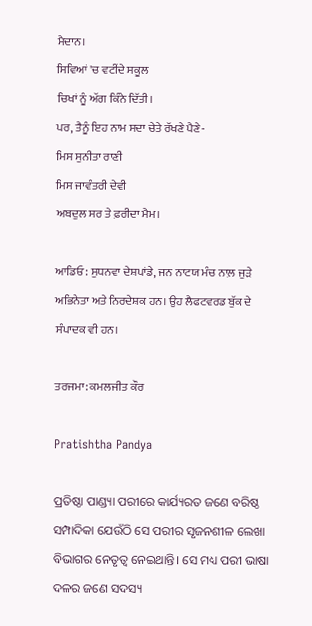ਮੈਦਾਨ।
ਸਿਵਿਆਂ 'ਚ ਵਟੀਂਦੇ ਸਕੂਲ
ਚਿਖਾਂ ਨੂੰ ਅੱਗ ਕਿੰਨੇ ਦਿੱਤੀ।
ਪਰ, ਤੈਨੂੰ ਇਹ ਨਾਮ ਸਦਾ ਚੇਤੇ ਰੱਖਣੇ ਪੈਣੇ-
ਮਿਸ ਸੁਨੀਤਾ ਰਾਣੀ
ਮਿਸ ਜਾਵੰਤਰੀ ਦੇਵੀ
ਅਬਦੁਲ ਸਰ ਤੇ ਫ਼ਰੀਦਾ ਮੈਮ।

ਆਡਿਓ: ਸੁਧਨਵਾ ਦੇਸ਼ਪਾਂਡੇ, ਜਨ ਨਾਟਯ ਮੰਚ ਨਾਲ਼ ਜੁੜੇ ਅਭਿਨੇਤਾ ਅਤੇ ਨਿਰਦੇਸ਼ਕ ਹਨ। ਉਹ ਲੈਫਟਵਰਡ ਬੁੱਕ ਦੇ ਸੰਪਾਦਕ ਵੀ ਹਨ।

ਤਰਜਮਾ: ਕਮਲਜੀਤ ਕੌਰ

Pratishtha Pandya

ପ୍ରତିଷ୍ଠା ପାଣ୍ଡ୍ୟା ପରୀରେ କାର୍ଯ୍ୟରତ ଜଣେ ବରିଷ୍ଠ ସମ୍ପାଦିକା ଯେଉଁଠି ସେ ପରୀର ସୃଜନଶୀଳ ଲେଖା ବିଭାଗର ନେତୃତ୍ୱ ନେଇଥାନ୍ତି। ସେ ମଧ୍ୟ ପରୀ ଭାଷା ଦଳର ଜଣେ ସଦସ୍ୟ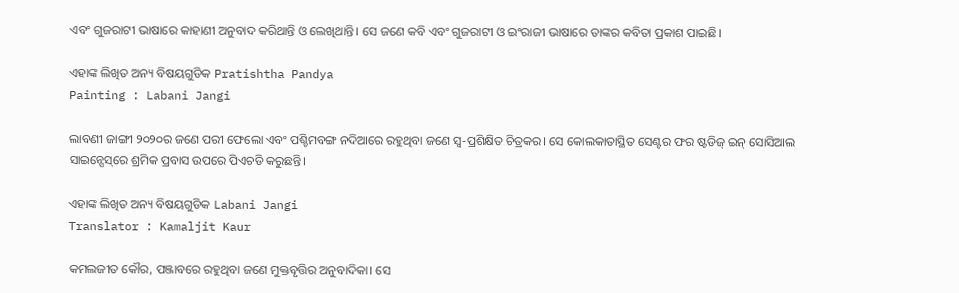ଏବଂ ଗୁଜରାଟୀ ଭାଷାରେ କାହାଣୀ ଅନୁବାଦ କରିଥାନ୍ତି ଓ ଲେଖିଥାନ୍ତି। ସେ ଜଣେ କବି ଏବଂ ଗୁଜରାଟୀ ଓ ଇଂରାଜୀ ଭାଷାରେ ତାଙ୍କର କବିତା ପ୍ରକାଶ ପାଇଛି।

ଏହାଙ୍କ ଲିଖିତ ଅନ୍ୟ ବିଷୟଗୁଡିକ Pratishtha Pandya
Painting : Labani Jangi

ଲାବଣୀ ଜାଙ୍ଗୀ ୨୦୨୦ର ଜଣେ ପରୀ ଫେଲୋ ଏବଂ ପଶ୍ଚିମବଙ୍ଗ ନଦିଆରେ ରହୁଥିବା ଜଣେ ସ୍ୱ-ପ୍ରଶିକ୍ଷିତ ଚିତ୍ରକର। ସେ କୋଲକାତାସ୍ଥିତ ସେଣ୍ଟର ଫର ଷ୍ଟଡିଜ୍‌ ଇନ୍‌ ସୋସିଆଲ ସାଇନ୍ସେସ୍‌ରେ ଶ୍ରମିକ ପ୍ରବାସ ଉପରେ ପିଏଚଡି କରୁଛନ୍ତି।

ଏହାଙ୍କ ଲିଖିତ ଅନ୍ୟ ବିଷୟଗୁଡିକ Labani Jangi
Translator : Kamaljit Kaur

କମଲଜୀତ କୌର, ପଞ୍ଜାବରେ ରହୁଥିବା ଜଣେ ମୁକ୍ତବୃତ୍ତିର ଅନୁବାଦିକା। ସେ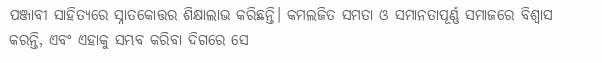ପଞ୍ଜାବୀ ସାହିତ୍ୟରେ ସ୍ନାତକୋତ୍ତର ଶିକ୍ଷାଲାଭ କରିଛନ୍ତି। କମଲଜିତ ସମତା ଓ ସମାନତାପୂର୍ଣ୍ଣ ସମାଜରେ ବିଶ୍ୱାସ କରନ୍ତି, ଏବଂ ଏହାକୁ ସମ୍ଭବ କରିବା ଦିଗରେ ସେ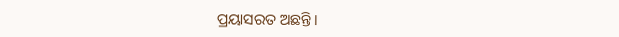ପ୍ରୟାସରତ ଅଛନ୍ତି।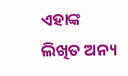ଏହାଙ୍କ ଲିଖିତ ଅନ୍ୟ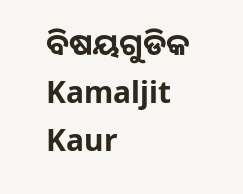ବିଷୟଗୁଡିକ Kamaljit Kaur